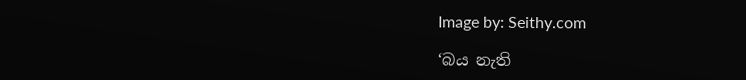Image by: Seithy.com

‘බය නැති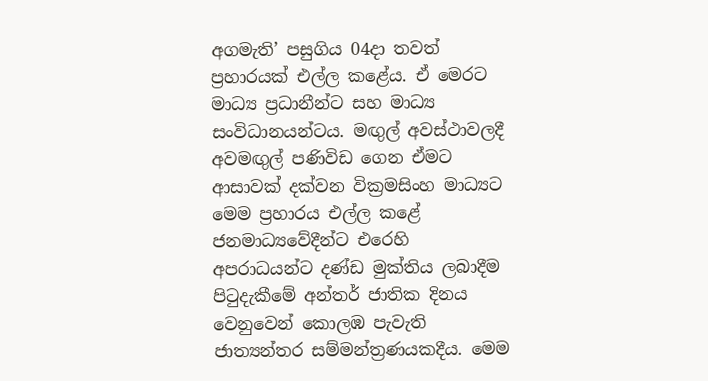අගමැති’ පසුගිය 04දා තවත් ප්‍රහාරයක් එල්ල කළේය. ඒ මෙරට මාධ්‍ය ප්‍රධානීන්ට සහ මාධ්‍ය සංවිධානයන්ටය. මඟුල් අවස්ථාවලදී අවමඟුල් පණිවිඩ ගෙන ඒමට ආසාවක් දක්වන වික්‍රමසිංහ මාධ්‍යට මෙම ප්‍රහාරය එල්ල කළේ ජනමාධ්‍යවේදීන්ට එරෙහි අපරාධයන්ට දණ්ඩ මුක්තිය ලබාදීම පිටුදැකීමේ අන්තර් ජාතික දිනය වෙනුවෙන් කොලඹ පැවැති ජාත්‍යන්තර සම්මන්ත්‍රණයකදීය. මෙම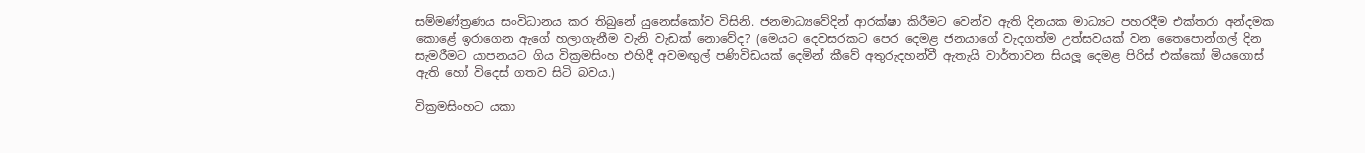සම්මණ්ත්‍රණය සංවිධානය කර තිබුනේ යුනෙස්කෝව විසිනි. ජනමාධ්‍යවේදින් ආරක්ෂා කිරීමට වෙන්ව ඇති දිනයක මාධ්‍යට පහරදීම එක්තරා අන්දමක කොළේ ඉරාගෙන ඇගේ හලාගැනීම වැනි වැඩක් නොවේද? (මෙයට දෙවසරකට පෙර දෙමළ ජනයාගේ වැදගත්ම උත්සවයක් වන තෛපොන්ගල් දින සැමරීමට යාපනයට ගිය වික්‍රමසිංහ එහිදී අවමඟුල් පණිවිඩයක් දෙමින් කීවේ අතුරුදහන්වී ඇතැයි වාර්තාවන සියලූ දෙමළ පිරිස් එක්කෝ මියගොස් ඇති හෝ විදෙස් ගතව සිටි බවය.)

වික්‍රමසිංහට යකා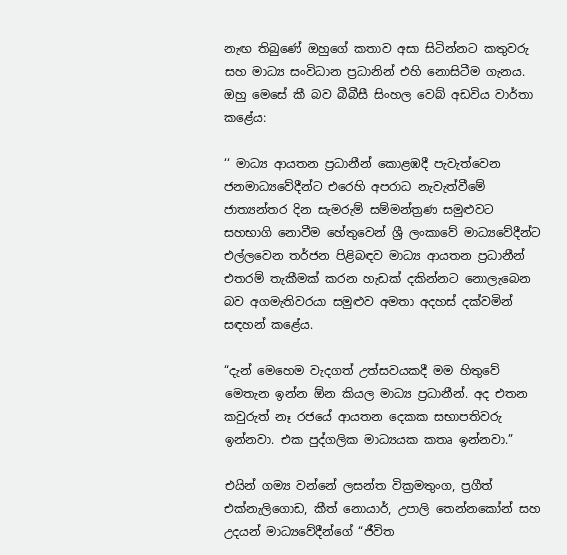නැඟ තිබුණේ ඔහුගේ කතාව අසා සිටින්නට කතුවරු සහ මාධ්‍ය සංවිධාන ප්‍රධානින් එහි නොසිටීම ගැනය. ඔහු මෙසේ කී බව බීබීසී සිංහල වෙබ් අඩවිය වාර්තා කළේය:

‘‘ මාධ්‍ය ආයතන ප්‍රධානීන් කොළඹදී පැවැත්වෙන ජනමාධ්‍යවේදීන්ට එරෙහි අපරාධ නැවැත්වීමේ ජාත්‍යන්තර දින සැමරුම් සම්මන්ත්‍රණ සමුළුවට සහභාගි නොවීම හේතුවෙන් ශ්‍රී ලංකාවේ මාධ්‍යවේදීන්ට එල්ලවෙන තර්ජන පිළිබඳව මාධ්‍ය ආයතන ප්‍රධානීන් එතරම් තැකීමක් කරන හැඩක් දකින්නට නොලැබෙන බව අගමැතිවරයා සමුළුව අමතා අදහස් දක්වමින් සඳහන් කළේය.

“දැන් මෙහෙම වැදගත් උත්සවයකදී මම හිතුවේ මෙතැන ඉන්න ඕන කියල මාධ්‍ය ප්‍රධානීන්. අද එතන කවුරුත් නෑ රජයේ ආයතන දෙකක සභාපතිවරු ඉන්නවා. එක පුද්ගලික මාධ්‍යයක කතෘ ඉන්නවා.”

එයින් ගම්‍ය වන්නේ ලසන්ත වික්‍රමතුංග, ප්‍රගීත් එක්නැලිගොඩ, කීත් නොයාර්, උපාලි තෙන්නකෝන් සහ උදයන් මාධ්‍යවේදීන්ගේ “ජීවිත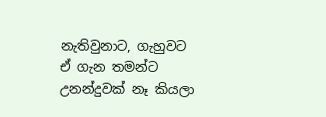නැතිවුනාට, ගැහුවට ඒ ගැන තමන්ට උනන්දුවක් නෑ කියලා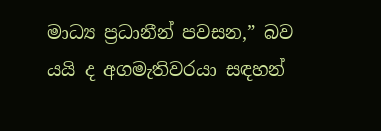මාධ්‍ය ප්‍රධානීන් පවසන,” බව යයි ද අගමැතිවරයා සඳහන්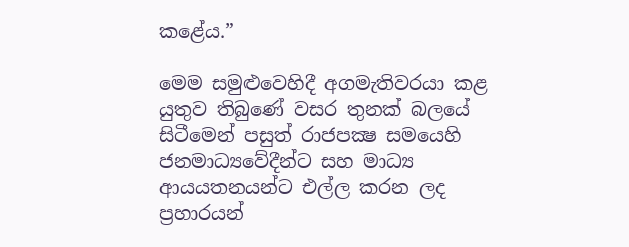කළේය.”

මෙම සමුළුවෙහිදී අගමැතිවරයා කළ යුතුව තිබුණේ වසර තුනක් බලයේ සිටීමෙන් පසුත් රාජපක්‍ෂ සමයෙහි ජනමාධ්‍යවේදීන්ට සහ මාධ්‍ය ආයයතනයන්ට එල්ල කරන ලද ප්‍රහාරයන්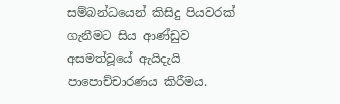සම්බන්ධයෙන් කිසිදු පියවරක් ගැනීමට සිය ආණ්ඩුව අසමත්වූයේ ඇයිදැයි පාපොච්චාරණය කිරීමය.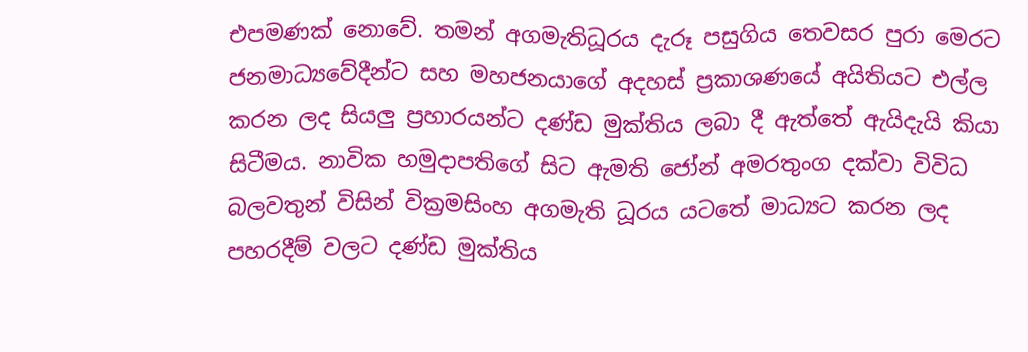එපමණක් නොවේ. තමන් අගමැතිධූරය දැරූ පසුගිය තෙවසර පුරා මෙරට ජනමාධ්‍යවේදීන්ට සහ මහජනයාගේ අදහස් ප්‍රකාශණයේ අයිතියට එල්ල කරන ලද සියලු ප්‍රහාරයන්ට දණ්ඩ මුක්තිය ලබා දී ඇත්තේ ඇයිදැයි කියා සිටීමය. නාවික හමුදාපතිගේ සිට ඇමති ජෝන් අමරතුංග දක්වා විවිධ බලවතුන් විසින් වික්‍රමසිංහ අගමැති ධූරය යටතේ මාධ්‍යට කරන ලද පහරදීම් වලට දණ්ඩ මුක්තිය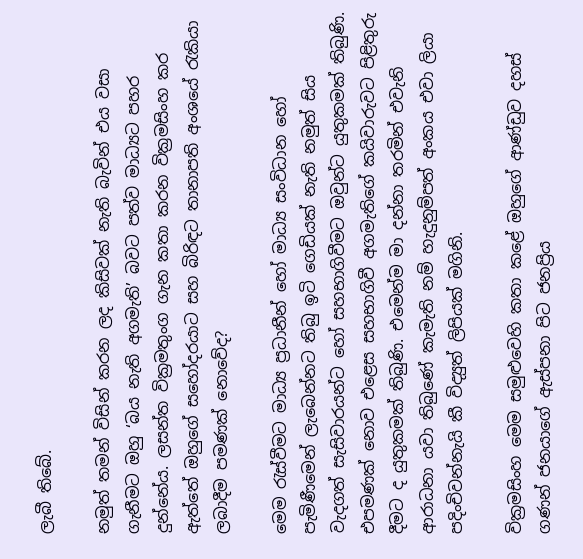ලැබී තිබේ.

නමුත් තමන් විසින් කරන ලද කිසිවක් නැති බැවින් එය වසා ගැනීමට ඔහු ‍‘බය නැති අගමැති’ බවට පත්ව මාධ්‍යට පහර දුන්නේය. ලසන්ත වික්‍රමතුංග ගැන කතා කරන වික්‍රමසිංහ කර ඇත්තේ ඔහුගේ සහෝදරයාට සහ බිරිඳට තානාපති අංශයේ රැකියා ලබාදීම පමණක් නොවේද?

මෙම රැස්වීමට මාධ්‍ය ප්‍රධානීන් හෝ මාධ්‍ය සංවිධාන හෝ පැමිණීමෙන් ලැබෙන්නට තිබු ඉටි ගෙඩියක් නැති නමුත් සිය වැදගත් සැසිවාරයන්ට හෝ සහභාගිවීමට ඔවුන්ට යුතුකමක් තිබුණි. එපමණක් නොව එළෙස සහභාගිවී අගමැතිගේ කයිවාරුවට පිළිතුරු දීමට ද යුතුකමක් තිබුණි. එමෙන්ම මා දන්නා තරමින් එවැනි ආරාධනා යවා තිබුණේ කැමැති නම් හැදුනුම්පත් අංකය එවා ලියා පදිංචිවන්නැයි කී විද්‍යුත් ලිපියක් මගිනි.

වික්‍රමසිංහ මෙම සමුළුවෙහි කතා කළේ ඔහුගේ ආණ්ඩුව දහස් ගණන් ජනයාගේ ඇස්පනා පිට ජනප්‍රිය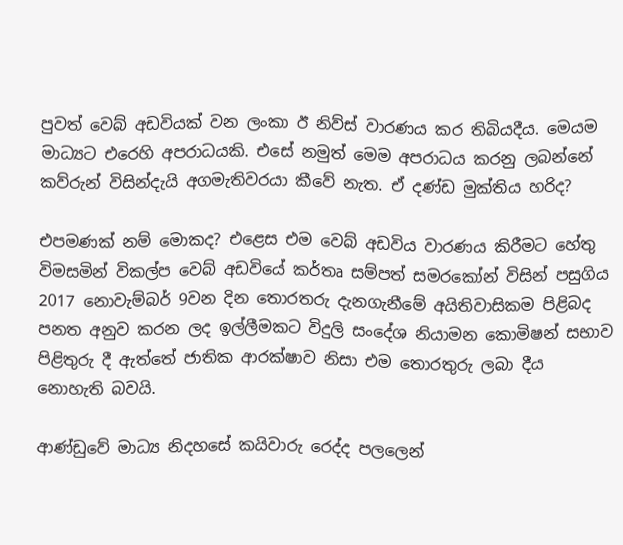පුවත් වෙබ් අඩවියක් වන ලංකා ඊ නිව්ස් වාරණය කර තිබියදීය. මෙයම මාධ්‍යට එරෙහි අපරාධයකි. එසේ නමුත් මෙම අපරාධය කරනු ලබන්නේ කව්රුන් විසින්දැයි අගමැතිවරයා කීවේ නැත. ඒ දණ්ඩ මුක්තිය හරිද?

එපමණක් නම් මොකද? එළෙස එම වෙබ් අඩවිය වාරණය කිරීමට හේතු විමසමින් විකල්ප වෙබ් අඩවියේ කර්තෘ සම්පත් සමරකෝන් විසින් පසුගිය 2017 නොවැම්බර් 9වන දින තොරතරු දැනගැනීමේ අයිතිවාසිකම පිළිබද පනත අනුව කරන ලද ඉල්ලීමකට විදුලි සංදේශ නියාමන කොමිෂන් සභාව පිළිතුරු දී ඇත්තේ ජාතික ආරක්ෂාව නිසා එම තොරතුරු ලබා දීය නොහැති බවයි.

ආණ්ඩුවේ මාධ්‍ය නිදහසේ කයිවාරු රෙද්ද පලලෙන්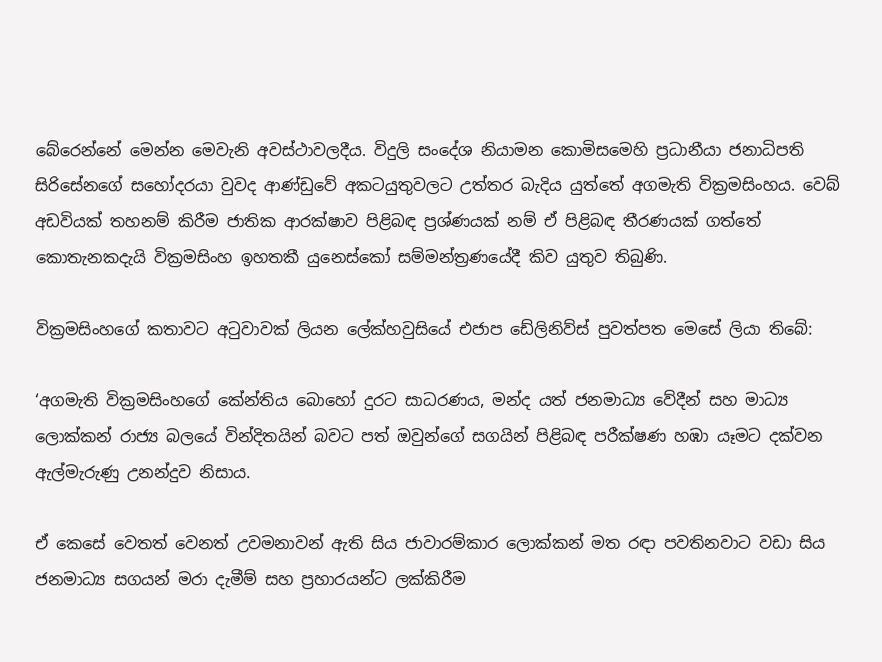බේරෙන්නේ මෙන්න මෙවැනි අවස්ථාවලදීය. විදුලි සංදේශ නියාමන කොමිසමෙහි ප්‍රධානීයා ජනාධිපති සිරිසේනගේ සහෝදරයා වුවද ආණ්ඩුවේ අකටයුතුවලට උත්තර බැදිය යුත්තේ අගමැති වික්‍රමසිංහය. වෙබ් අඩවියක් තහනම් කිරීම ජාතික ආරක්ෂාව පිළිබඳ ප්‍රශ්ණයක් නම් ඒ පිළිබඳ තීරණයක් ගත්තේ කොතැනකදැයි වික්‍රමසිංහ ඉහතකී යුනෙස්කෝ සම්මන්ත්‍රණයේදී කිව යුතුව තිබුණි.

වික්‍රමසිංහගේ කතාවට අටුවාවක් ලියන ලේක්හවුසියේ එජාප ඩේලිනිව්ස් පුවත්පත මෙසේ ලියා තිබේ:

‘අගමැති වික්‍රමසිංහගේ කේන්තිය බොහෝ දුරට සාධරණය, මන්ද යත් ජනමාධ්‍ය වේදීන් සහ මාධ්‍ය ලොක්කන් රාජ්‍ය බලයේ වින්දිතයින් බවට පත් ඔවුන්ගේ සගයින් පිළිබඳ පරීක්ෂණ හඹා යෑමට දක්වන ඇල්මැරුණු උනන්දුව නිසාය.

ඒ කෙසේ වෙතත් වෙනත් උවමනාවන් ඇති සිය ජාවාරම්කාර ලොක්කන් මත රඳා පවතිනවාට වඩා සිය ජනමාධ්‍ය සගයන් මරා දැමීම් සහ ප්‍රහාරයන්ට ලක්කිරීම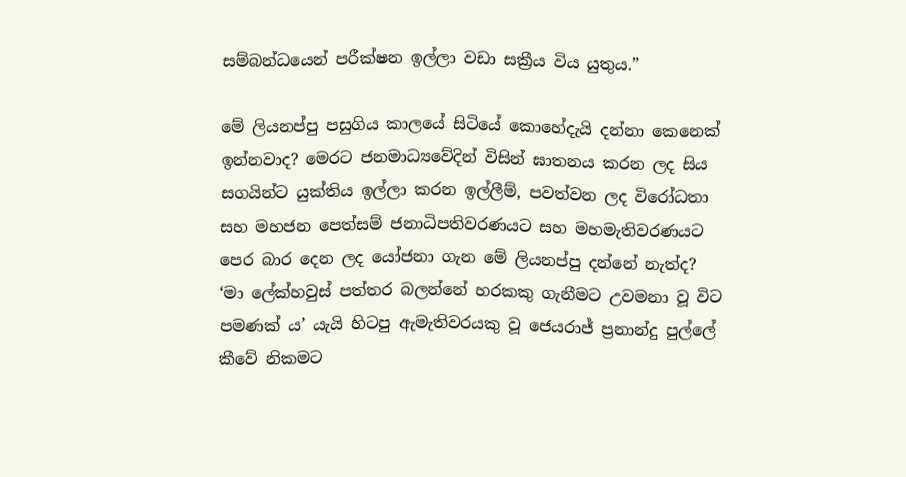සම්බන්ධයෙන් පරීක්ෂන ඉල්ලා වඩා සක්‍රීය විය යුතුය.”

මේ ලියනප්පු පසුගිය කාලයේ සිටියේ කොහේදැයි දන්නා කෙනෙක් ඉන්නවාද? මෙරට ජනමාධ්‍යවේදින් විසින් ඝාතනය කරන ලද සිය සගයින්ට යුක්තිය ඉල්ලා කරන ඉල්ලීම්, පවත්වන ලද විරෝධතා සහ මහජන පෙත්සම් ජනාධිපතිවරණයට සහ මහමැතිවරණයට පෙර බාර දෙන ලද යෝජනා ගැන මේ ලියනප්පු දන්නේ නැත්ද? ‘මා ලේක්හවුස් පත්තර බලන්නේ හරකකු ගැනීමට උවමනා වූ විට පමණක් ය’ යැයි හිටපු ඇමැතිවරයකු වූ ජෙයරාජ් ප්‍රනාන්දු පුල්ලේ කීවේ නිකමට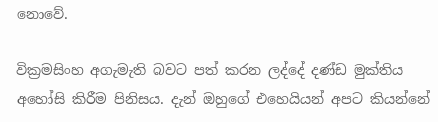නොවේ.

වික්‍රමසිංහ අගැමැති බවට පත් කරන ලද්දේ දණ්ඩ මුක්තිය අහෝසි කිරීම පිනිසය. දැන් ඔහුගේ එහෙයියන් අපට කියන්නේ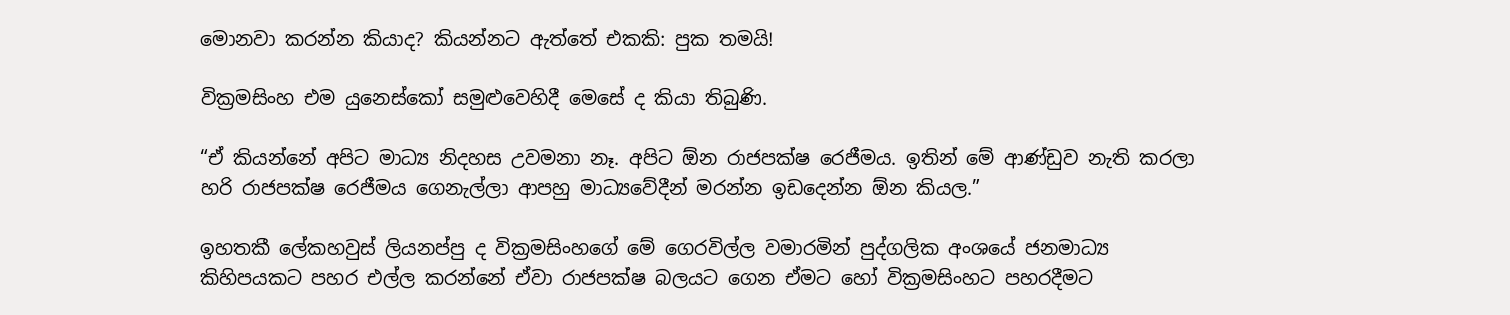මොනවා කරන්න කියාද? කියන්නට ඇත්තේ එකකි: පුක තමයි!

වික්‍රමසිංහ එම යුනෙස්කෝ සමුළුවෙහිදී මෙසේ ද කියා තිබුණි.

“ඒ කියන්නේ අපිට මාධ්‍ය නිදහස උවමනා නෑ. අපිට ඕන රාජපක්ෂ රෙජීමය. ඉතින් මේ ආණ්ඩුව නැති කරලා හරි රාජපක්ෂ රෙජීමය ගෙනැල්ලා ආපහු මාධ්‍යවේදීන් මරන්න ඉඩදෙන්න ඕන කියල.”

ඉහතකී ලේකහවුස් ලියනප්පු ද වික්‍රමසිංහගේ මේ ගෙරවිල්ල වමාරමින් පුද්ගලික අංශයේ ජනමාධ්‍ය කිහිපයකට පහර එල්ල කරන්නේ ඒවා රාජපක්ෂ බලයට ගෙන ඒමට හෝ වික්‍රමසිංහට පහරදීමට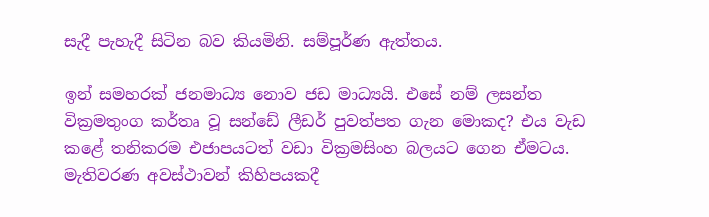සැදී පැහැදී සිටින බව කියමිනි. සම්පූර්ණ ඇත්තය.

ඉන් සමහරක් ජනමාධ්‍ය නොව ජඩ මාධ්‍යයි. එසේ නම් ලසන්ත වික්‍රමතුංග කර්තෘ වූ සන්ඩේ ලීඩර් පුවත්පත ගැන මොකද? එය වැඩ කළේ තනිකරම එජාපයටත් වඩා වික්‍රමසිංහ බලයට ගෙන ඒමටය. මැතිවරණ අවස්ථාවන් කිහිපයකදී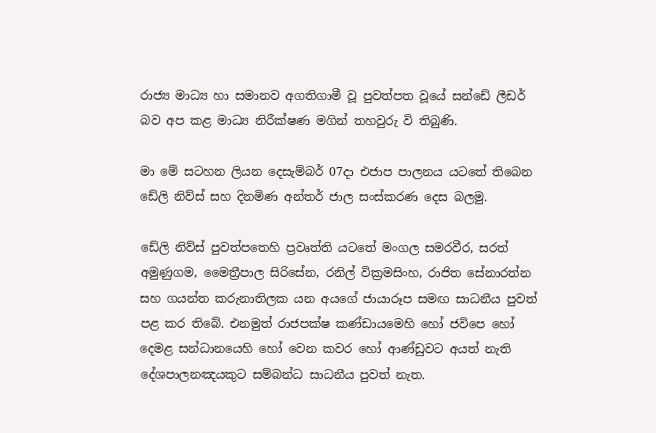රාජ්‍ය මාධ්‍ය හා සමානව අගතිගාමී වූ පුවත්පත වූයේ සන්ඩේ ලීඩර් බව අප කළ මාධ්‍ය නිරීක්ෂණ මගින් තහවුරු වි තිබුණි.

මා මේ සටහන ලියන දෙසැම්බර් 07දා එජාප පාලනය යටතේ තිබෙන ඩේලි නිව්ස් සහ දිනමිණ අන්තර් ජාල සංස්කරණ දෙස බලමු.

ඩේලි නිව්ස් පුවත්පතෙහි ප්‍රවෘත්ති යටතේ මංගල සමරවීර, සරත් අමුණුගම, මෛත්‍රීපාල සිරිසේන, රනිල් වික්‍රමසිංහ, රාජිත සේනාරත්න සහ ගයන්ත කරුනාතිලක යන අයගේ ජායාරූප සමඟ සාධනීය පුවත් පළ කර තිබේ. එනමුත් රාජපක්ෂ කණ්ඩායමෙහි හෝ ජවිපෙ හෝ දෙමළ සන්ධානයෙහි හෝ වෙන කවර හෝ ආණ්ඩුවට අයත් නැති දේශපාලනඤයකුට සම්බන්ධ සාධනීය පුවත් නැත.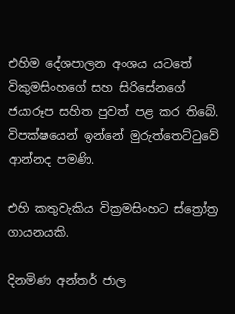එහිම දේශපාලන අංශය යටතේ විකුමසිංහගේ සහ සිරිසේනගේ ජයාරූප සහිත පුවත් පළ කර තිබේ. විපක්ෂයෙන් ඉන්නේ මුරුත්තෙට්ටුවේ ආන්නද පමණි.

එහි කතුවැකිය වික්‍රමසිංහට ස්ත්‍රෝත්‍ර ගායනයකි.

දිනමිණ අන්තර් ජාල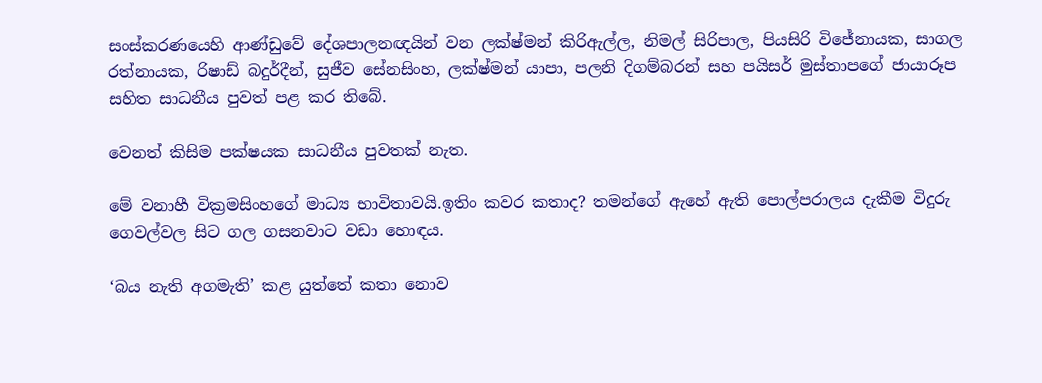සංස්කරණයෙහි ආණ්ඩුවේ දේශපාලනඥයින් වන ලක්ෂ්මන් කිරිඇල්ල, නිමල් සිරිපාල, පියසිරි විජේනායක, සාගල රත්නායක, රිෂාඩ් බදුර්දීන්, සුජීව සේනසිංහ, ලක්ෂ්මන් යාපා, පලනි දිගම්බරන් සහ පයිසර් මුස්තාපගේ ජායාරූප සහිත සාධනීය පුවත් පළ කර තිබේ.

වෙනත් කිසිම පක්ෂයක සාධනීය පුවතක් නැත.

මේ වනාහී වික්‍රමසිංහගේ මාධ්‍ය භාවිතාවයි.ඉතිං කවර කතාද? තමන්ගේ ඇහේ ඇති පොල්පරාලය දැකීම විදුරු ගෙවල්වල සිට ගල ගසනවාට වඩා හොඳය.

‘බය නැති අගමැති’ කළ යුත්තේ කතා නොව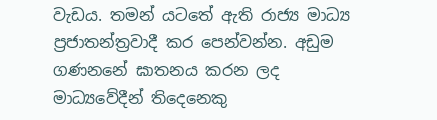වැඩය. තමන් යටතේ ඇති රාජ්‍ය මාධ්‍ය ප්‍රජාතන්ත්‍රවාදී කර පෙන්වන්න. අඩුම ගණනනේ ඝාතනය කරන ලද මාධ්‍යවේදීන් තිදෙනෙකු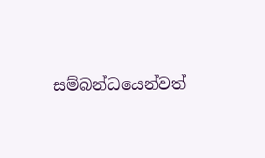සම්බන්ධයෙන්වත්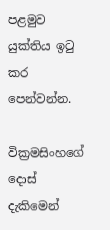පළමුව යුක්තිය ඉටු කර පෙන්වන්න.

වික්‍රමසිංහගේ දොස් දැකිමෙන්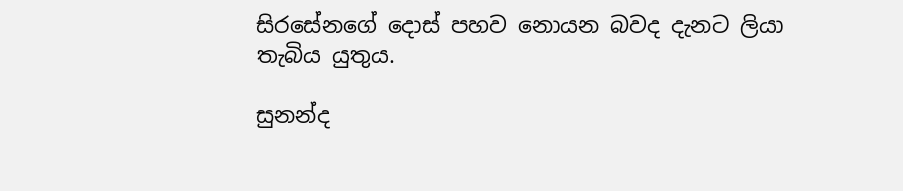සිරසේනගේ දොස් පහව නොයන බවද දැනට ලියා තැබිය යුතුය.

සුනන්ද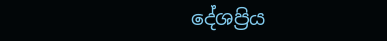දේශප්‍රිය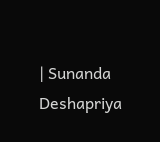| Sunanda Deshapriya